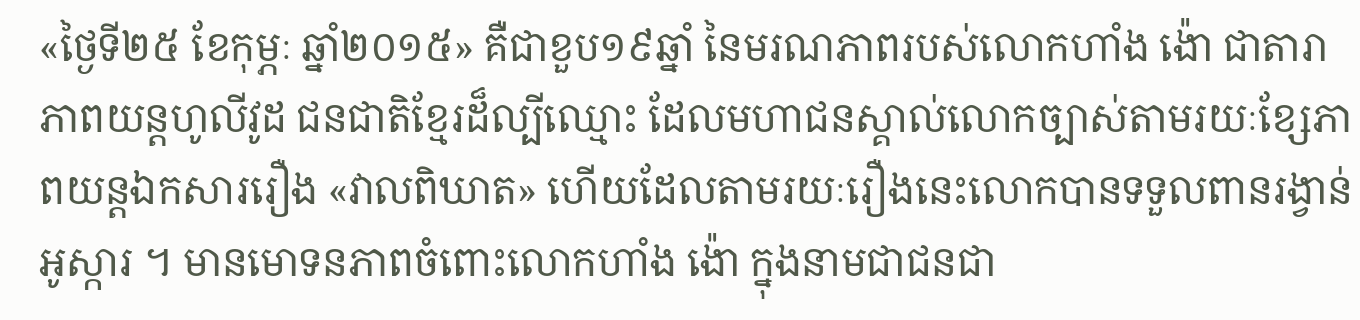«ថ្ងៃទី២៥ ខែកុម្ភៈ ឆ្នាំ២០១៥» គឺជាខួប១៩ឆ្នាំ នៃមរណភាពរបស់លោកហាំង ង៉ោ ជាតារាភាពយន្តហូលីវូដ ជនជាតិខ្មែរដ៏ល្បីឈ្មោះ ដែលមហាជនស្គាល់លោកច្បាស់តាមរយៈខ្សែភាពយន្តឯកសាររឿង «វាលពិឃាត» ហើយដែលតាមរយៈរឿងនេះលោកបានទទួលពានរង្វាន់អូស្ការ ។ មានមោទនភាពចំពោះលោកហាំង ង៉ោ ក្នុងនាមជាជនជា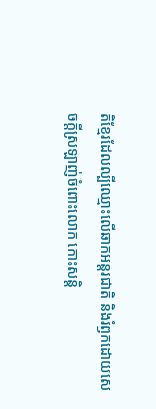តិខ្មែរដែលល្បីឈ្មោះលើឆាកអន្តរជាតិ និងរំឭកដោយសេចក្តីស្រឡាញ់ចំពោះលោក កោះសន្តិ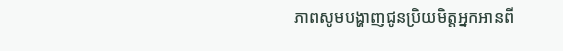ភាពសូមបង្ហាញជូនប្រិយមិត្តអ្នកអានពី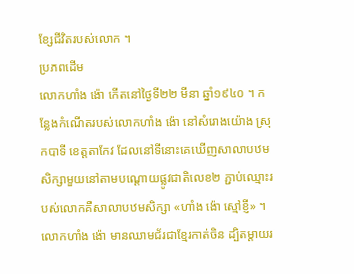ខ្សែជីវិតរបស់លោក ។
ប្រភពដើម
លោកហាំង ង៉ោ កើតនៅថ្ងៃទី២២ មីនា ឆ្នាំ១៩៤០ ។ កន្លែងកំណើតរបស់លោកហាំង ង៉ោ នៅសំរោងយ៉ោង ស្រុកបាទី ខេត្តតាកែវ ដែលនៅទីនោះគេឃើញសាលាបឋមសិក្សាមួយនៅតាមបណ្តោយផ្លូវជាតិលេខ២ ភ្ជាប់ឈ្មោះរបស់លោកគឺសាលាបឋមសិក្សា «ហាំង ង៉ោ ស្មៅខ្ញី» ។
លោកហាំង ង៉ោ មានឈាមជ័រជាខ្មែរកាត់ចិន ដ្បិតម្តាយរ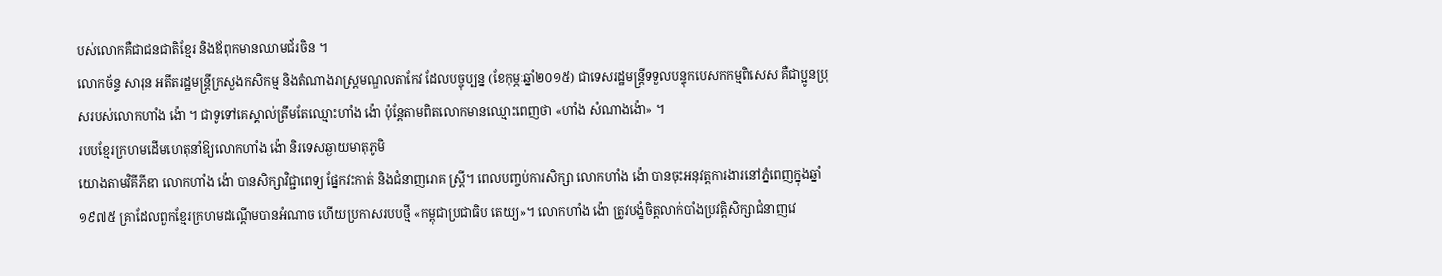បស់លោកគឺជាជនជាតិខ្មែរ និងឪពុកមានឈាមជ័រចិន ។
លោកច័ន្ទ សារុន អតីតរដ្ឋមន្ត្រីក្រសួងកសិកម្ម និងតំណាងរាស្ត្រមណ្ឌលតាកែវ ដែលបច្ចុប្បន្ន (ខែកុម្ភៈឆ្នាំ២០១៥) ជាទេសរដ្ឋមន្ត្រីទទួលបន្ទុកបេសកកម្មពិសេស គឺជាប្អូនប្រុសរបស់លោកហាំង ង៉ោ ។ ជាទូទៅគេស្គាល់ត្រឹមតែឈ្មោះហាំង ង៉ោ ប៉ុន្តែតាមពិតលោកមានឈ្មោះពេញថា «ហាំង សំណាងង៉ោ» ។
របបខ្មែរក្រហមដើមហេតុនាំឱ្យលោកហាំង ង៉ោ និរទេសឆ្ងាយមាតុភូមិ
យោងតាមវិគីភីឌា លោកហាំង ង៉ោ បានសិក្សាវិជ្ជាពេទ្យ ផ្នែកវះកាត់ និងជំនាញរោគ ស្ត្រី។ ពេលបញ្ចប់ការសិក្សា លោកហាំង ង៉ោ បានចុះអនុវត្តការងារនៅភ្នំពេញក្នុងឆ្នាំ១៩៧៥ គ្រាដែលពួកខ្មែរក្រហមដណ្តើមបានអំណាច ហើយប្រកាសរបបថ្មី «កម្ពុជាប្រជាធិប តេយ្យ»។ លោកហាំង ង៉ោ ត្រូវបង្ខំចិត្តលាក់បាំងប្រវត្តិសិក្សាជំនាញវេ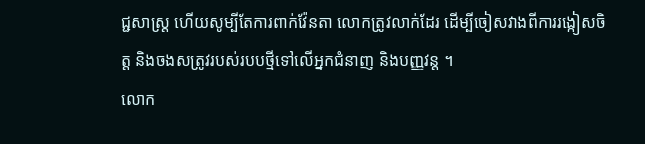ជ្ជសាស្ត្រ ហើយសូម្បីតែការពាក់វ៉ែនតា លោកត្រូវលាក់ដែរ ដើម្បីចៀសវាងពីការរង្កៀសចិត្ត និងចងសត្រូវរបស់របបថ្មីទៅលើអ្នកជំនាញ និងបញ្ញវន្ត ។
លោក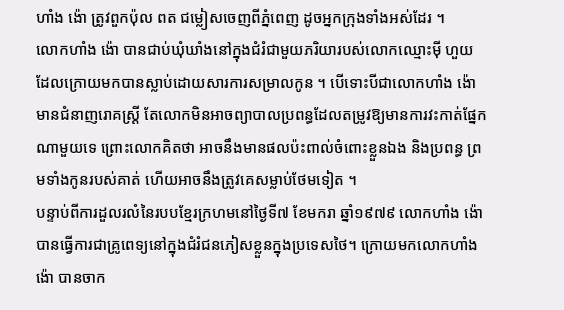ហាំង ង៉ោ ត្រូវពួកប៉ុល ពត ជម្លៀសចេញពីភ្នំពេញ ដូចអ្នកក្រុងទាំងអស់ដែរ ។
លោកហាំង ង៉ោ បានជាប់ឃុំឃាំងនៅក្នុងជំរំជាមួយភរិយារបស់លោកឈ្មោះម៉ី ហួយ ដែលក្រោយមកបានស្លាប់ដោយសារការសម្រាលកូន ។ បើទោះបីជាលោកហាំង ង៉ោ មានជំនាញរោគស្ត្រី តែលោកមិនអាចព្យាបាលប្រពន្ធដែលតម្រូវឱ្យមានការវះកាត់ផ្នែកណាមួយទេ ព្រោះលោកគិតថា អាចនឹងមានផលប៉ះពាល់ចំពោះខ្លួនឯង និងប្រពន្ធ ព្រមទាំងកូនរបស់គាត់ ហើយអាចនឹងត្រូវគេសម្លាប់ថែមទៀត ។
បន្ទាប់ពីការដួលរលំនៃរបបខ្មែរក្រហមនៅថ្ងៃទី៧ ខែមករា ឆ្នាំ១៩៧៩ លោកហាំង ង៉ោ បានធ្វើការជាគ្រូពេទ្យនៅក្នុងជំរំជនភៀសខ្លួនក្នុងប្រទេសថៃ។ ក្រោយមកលោកហាំង ង៉ោ បានចាក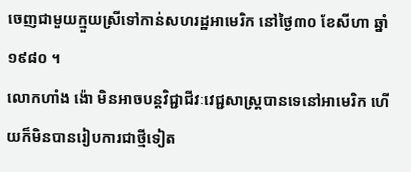ចេញជាមួយក្មួយស្រីទៅកាន់សហរដ្ឋអាមេរិក នៅថ្ងៃ៣០ ខែសីហា ឆ្នាំ១៩៨០ ។
លោកហាំង ង៉ោ មិនអាចបន្តវិជ្ជាជីវៈវេជ្ជសាស្ត្របានទេនៅអាមេរិក ហើយក៏មិនបានរៀបការជាថ្មីទៀត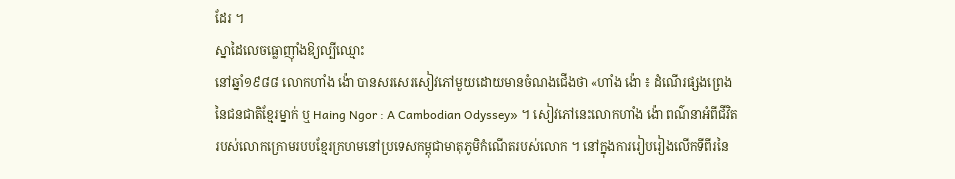ដែរ ។
ស្នាដៃលេចធ្លោញ៉ាំងឱ្យល្បីឈ្មោះ
នៅឆ្នាំ១៩៨៨ លោកហាំង ង៉ោ បានសរសេរសៀវភៅមួយដោយមានចំណងជើងថា «ហាំង ង៉ោ ៖ ដំណើរផ្សងព្រេងនៃជនជាតិខ្មែរម្នាក់ ឬ Haing Ngor : A Cambodian Odyssey» ។ សៀវភៅនេះលោកហាំង ង៉ោ ពណ៌នាអំពីជីវិតរបស់លោកក្រោមរបបខ្មែរក្រហមនៅប្រទេសកម្ពុជាមាតុភូមិកំណើតរបស់លោក ។ នៅក្នុងការរៀបរៀងលើកទីពីរនៃ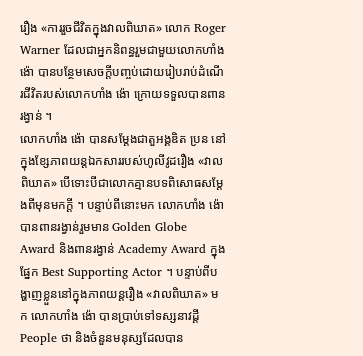រឿង «ការរួចជីវិតក្នុងវាលពិឃាត» លោក Roger Warner ដែលជាអ្នកនិពន្ធរួមជាមួយលោកហាំង ង៉ោ បានបន្ថែមសេចក្តីបញ្ចប់ដោយរៀបរាប់ដំណើរជីវិតរបស់លោកហាំង ង៉ោ ក្រោយទទួលបានពានរង្វាន់ ។
លោកហាំង ង៉ោ បានសម្តែងជាតួអង្គឌិត ប្រន នៅក្នុងខ្សែភាពយន្តឯកសាររបស់ហូលីវូដរឿង «វាលពិឃាត» បើទោះបីជាលោកគ្មានបទពិសោធសម្តែងពីមុនមកក្តី ។ បន្ទាប់ពីនោះមក លោកហាំង ង៉ោ បានពានរង្វាន់រួមមាន Golden Globe Award និងពានរង្វាន់ Academy Award ក្នុងផ្នែក Best Supporting Actor ។ បន្ទាប់ពីបង្ហាញខ្លួននៅក្នុងភាពយន្តរឿង «វាលពិឃាត» មក លោកហាំង ង៉ោ បានប្រាប់ទៅទស្សនាវដ្តី People ថា និងចំនួនមនុស្សដែលបាន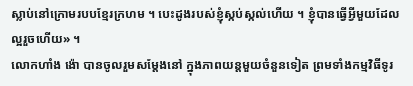ស្លាប់នៅក្រោមរបបខ្មែរក្រហម ។ បេះដូងរបស់ខ្ញុំស្កប់ស្កល់ហើយ ។ ខ្ញុំបានធ្វើអ្វីមួយដែលល្អរួចហើយ» ។
លោកហាំង ង៉ោ បានចូលរួមសម្តែងនៅ ក្នុងភាពយន្តមួយចំនួនទៀត ព្រមទាំងកម្មវិធីទូរ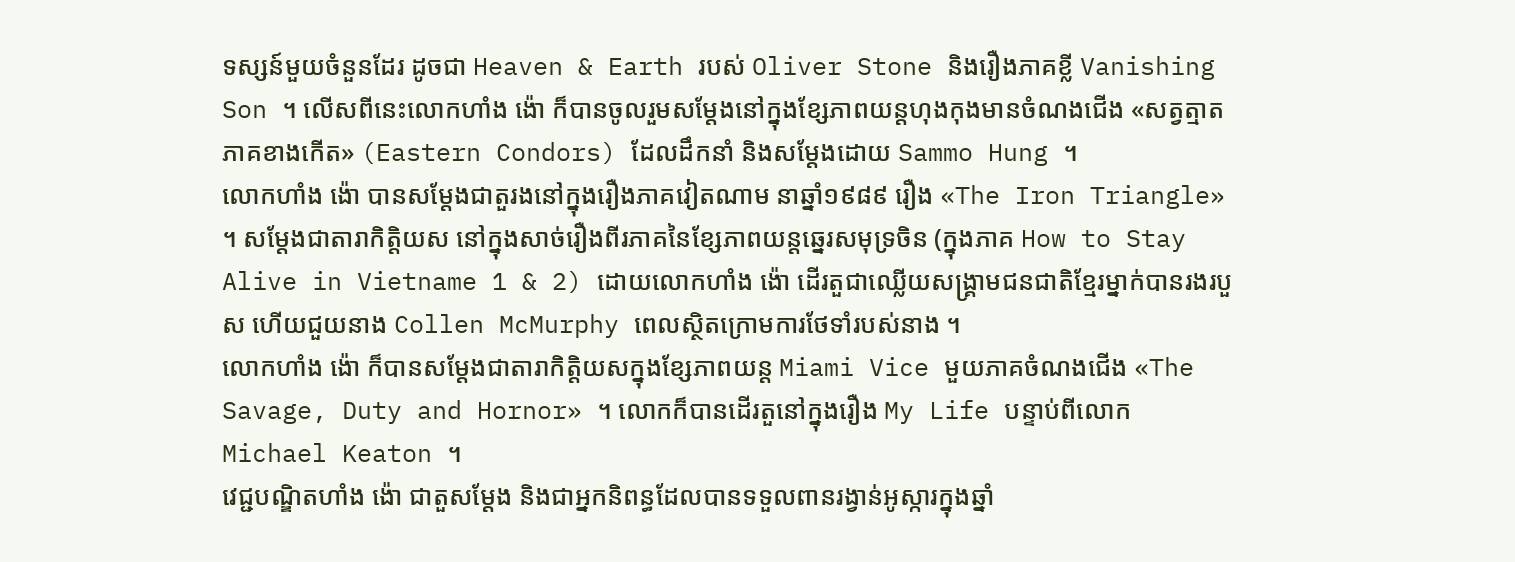ទស្សន៍មួយចំនួនដែរ ដូចជា Heaven & Earth របស់ Oliver Stone និងរឿងភាគខ្លី Vanishing Son ។ លើសពីនេះលោកហាំង ង៉ោ ក៏បានចូលរួមសម្តែងនៅក្នុងខ្សែភាពយន្តហុងកុងមានចំណងជើង «សត្វត្មាតភាគខាងកើត» (Eastern Condors) ដែលដឹកនាំ និងសម្តែងដោយ Sammo Hung ។
លោកហាំង ង៉ោ បានសម្តែងជាតួរងនៅក្នុងរឿងភាគវៀតណាម នាឆ្នាំ១៩៨៩ រឿង «The Iron Triangle» ។ សម្តែងជាតារាកិត្តិយស នៅក្នុងសាច់រឿងពីរភាគនៃខ្សែភាពយន្តឆ្នេរសមុទ្រចិន (ក្នុងភាគ How to Stay Alive in Vietname 1 & 2) ដោយលោកហាំង ង៉ោ ដើរតួជាឈ្លើយសង្គ្រាមជនជាតិខ្មែរម្នាក់បានរងរបួស ហើយជួយនាង Collen McMurphy ពេលស្ថិតក្រោមការថែទាំរបស់នាង ។
លោកហាំង ង៉ោ ក៏បានសម្តែងជាតារាកិត្តិយសក្នុងខ្សែភាពយន្ត Miami Vice មួយភាគចំណងជើង «The Savage, Duty and Hornor» ។ លោកក៏បានដើរតួនៅក្នុងរឿង My Life បន្ទាប់ពីលោក Michael Keaton ។
វេជ្ជបណ្ឌិតហាំង ង៉ោ ជាតួសម្តែង និងជាអ្នកនិពន្ធដែលបានទទួលពានរង្វាន់អូស្ការក្នុងឆ្នាំ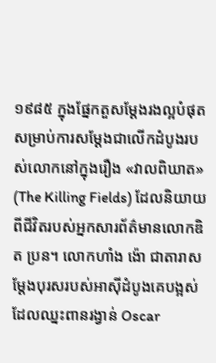១៩៨៥ ក្នុងផ្នែកតួសម្តែងរងល្អបំផុត សម្រាប់ការសម្តែងជាលើកដំបូងរបស់លោកនៅក្នុងរឿង «វាលពិឃាត» (The Killing Fields) ដែលនិយាយពីជីវិតរបស់អ្នកសារព័ត៌មានលោកឌិត ប្រន។ លោកហាំង ង៉ោ ជាតារាសម្តែងបុរសរបស់អាស៊ីដំបូងគេបង្អស់ដែលឈ្នះពានរង្វាន់ Oscar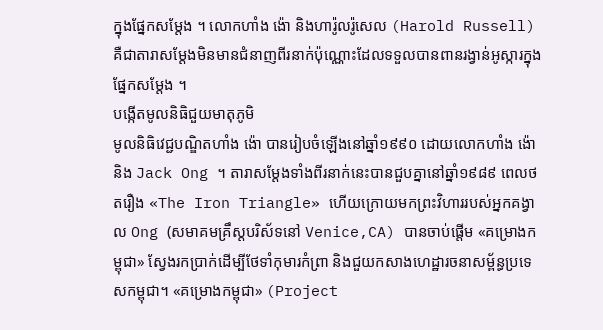ក្នុងផ្នែកសម្តែង ។ លោកហាំង ង៉ោ និងហារ៉ូលរ៉ូសេល (Harold Russell) គឺជាតារាសម្តែងមិនមានជំនាញពីរនាក់ប៉ុណ្ណោះដែលទទួលបានពានរង្វាន់អូស្ការក្នុងផ្នែកសម្តែង ។
បង្កើតមូលនិធិជួយមាតុភូមិ
មូលនិធិវេជ្ជបណ្ឌិតហាំង ង៉ោ បានរៀបចំឡើងនៅឆ្នាំ១៩៩០ ដោយលោកហាំង ង៉ោ និង Jack Ong ។ តារាសម្តែងទាំងពីរនាក់នេះបានជួបគ្នានៅឆ្នាំ១៩៨៩ ពេលថតរឿង «The Iron Triangle» ហើយក្រោយមកព្រះវិហាររបស់អ្នកគង្វាល Ong (សមាគមគ្រឹស្តបរិស័ទនៅ Venice,CA) បានចាប់ផ្តើម «គម្រោងកម្ពុជា» ស្វែងរកប្រាក់ដើម្បីថែទាំកុមារកំព្រា និងជួយកសាងហេដ្ឋារចនាសម្ព័ន្ធប្រទេសកម្ពុជា។ «គម្រោងកម្ពុជា» (Project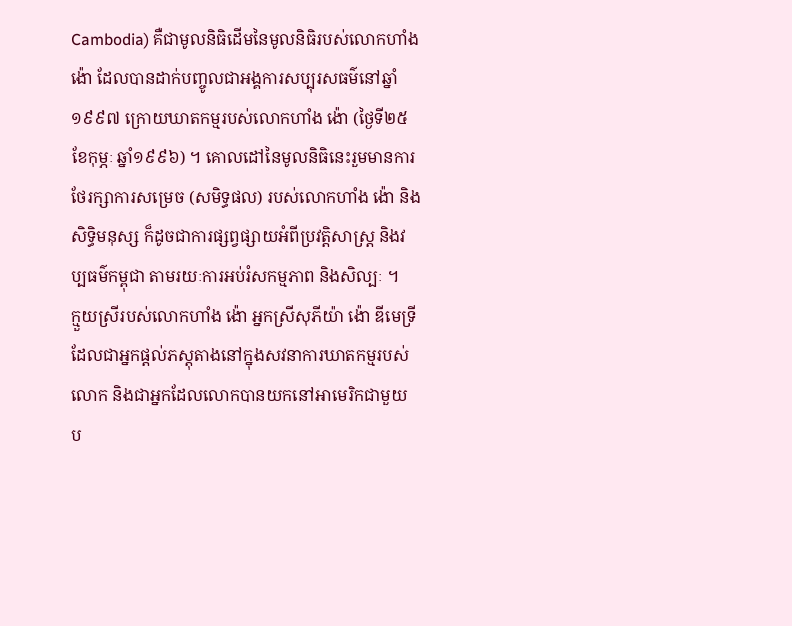Cambodia) គឺជាមូលនិធិដើមនៃមូលនិធិរបស់លោកហាំង ង៉ោ ដែលបានដាក់បញ្ចូលជាអង្គការសប្បុរសធម៌នៅឆ្នាំ១៩៩៧ ក្រោយឃាតកម្មរបស់លោកហាំង ង៉ោ (ថ្ងៃទី២៥ ខែកុម្ភៈ ឆ្នាំ១៩៩៦) ។ គោលដៅនៃមូលនិធិនេះរួមមានការថែរក្សាការសម្រេច (សមិទ្ធផល) របស់លោកហាំង ង៉ោ និងសិទ្ធិមនុស្ស ក៏ដូចជាការផ្សព្វផ្សាយអំពីប្រវត្តិសាស្ត្រ និងវប្បធម៌កម្ពុជា តាមរយៈការអប់រំសកម្មភាព និងសិល្បៈ ។
ក្មួយស្រីរបស់លោកហាំង ង៉ោ អ្នកស្រីសុភីយ៉ា ង៉ោ ឌីមេទ្រី ដែលជាអ្នកផ្តល់ភស្តុតាងនៅក្នុងសវនាការឃាតកម្មរបស់លោក និងជាអ្នកដែលលោកបានយកនៅអាមេរិកជាមួយ ប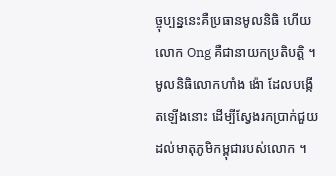ច្ចុប្បន្ននេះគឺប្រធានមូលនិធិ ហើយលោក Ong គឺជានាយកប្រតិបត្តិ ។
មូលនិធិលោកហាំង ង៉ោ ដែលបង្កើតឡើងនោះ ដើម្បីស្វែងរកប្រាក់ជួយដល់មាតុភូមិកម្ពុជារបស់លោក ។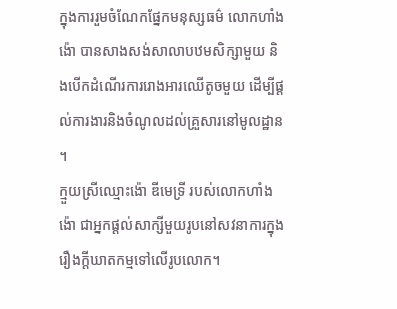ក្នុងការរួមចំណែកផ្នែកមនុស្សធម៌ លោកហាំង ង៉ោ បានសាងសង់សាលាបឋមសិក្សាមួយ និងបើកដំណើរការរោងអារឈើតូចមួយ ដើម្បីផ្តល់ការងារនិងចំណូលដល់គ្រួសារនៅមូលដ្ឋាន ។
ក្មួយស្រីឈ្មោះង៉ោ ឌីមេទ្រី របស់លោកហាំង ង៉ោ ជាអ្នកផ្តល់សាក្សីមួយរូបនៅសវនាការក្នុងរឿងក្តីឃាតកម្មទៅលើរូបលោក។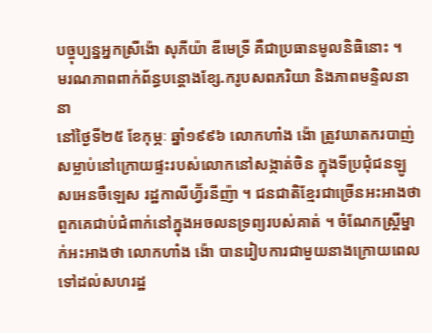បច្ចុប្បន្នអ្នកស្រីង៉ោ សុភីយ៉ា ឌីមេទ្រី គឺជាប្រធានមូលនិធិនោះ ។
មរណភាពពាក់ព័ន្ធបន្តោងខ្សែ.ករូបសពភរិយា និងភាពមន្ទិលនានា
នៅថ្ងៃទី២៥ ខែកុម្ភៈ ឆ្នាំ១៩៩៦ លោកហាំង ង៉ោ ត្រូវឃាតករបាញ់សម្លាប់នៅក្រោយផ្ទះរបស់លោកនៅសង្កាត់ចិន ក្នុងទីប្រជុំជនឡូសអេនចឺឡេស រដ្ឋកាលីហ្វ៊័រនីញ៉ា ។ ជនជាតិខ្មែរជាច្រើនអះអាងថា ពួកគេជាប់ជំពាក់នៅក្នុងអចលនទ្រព្យរបស់គាត់ ។ ចំណែកស្ត្រីម្នាក់អះអាងថា លោកហាំង ង៉ោ បានរៀបការជាមួយនាងក្រោយពេលទៅដល់សហរដ្ឋ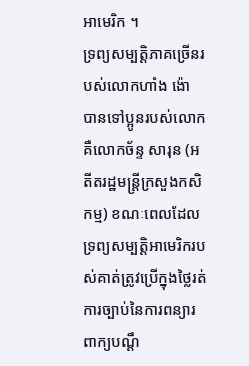អាមេរិក ។
ទ្រព្យសម្បត្តិភាគច្រើនរបស់លោកហាំង ង៉ោ បានទៅប្អូនរបស់លោក គឺលោកច័ន្ទ សារុន (អតីតរដ្ឋមន្ត្រីក្រសួងកសិកម្ម) ខណៈពេលដែលទ្រព្យសម្បត្តិអាមេរិករបស់គាត់ត្រូវប្រើក្នុងថ្លៃរត់ការច្បាប់នៃការពន្យារពាក្យបណ្តឹ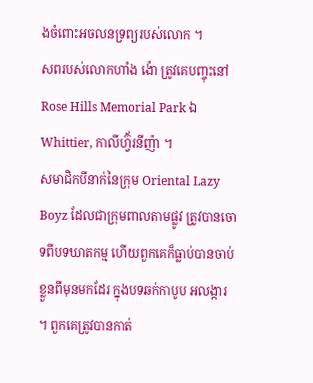ងចំពោះអចលនទ្រព្យរបស់លោក ។
សពរបស់លោកហាំង ង៉ោ ត្រូវគេបញ្ចុះនៅ Rose Hills Memorial Park ឯ Whittier, កាលីហ្វ៊័រនីញ៉ា ។
សមាជិកបីនាក់នៃក្រុម Oriental Lazy Boyz ដែលជាក្រុមពាលតាមផ្លូវ ត្រូវបានចោទពីបទឃាតកម្ម ហើយពួកគេក៏ធ្លាប់បានចាប់ខ្លួនពីមុនមកដែរ ក្នុងបទឆក់កាបូប អលង្ការ ។ ពួកគេត្រូវបានកាត់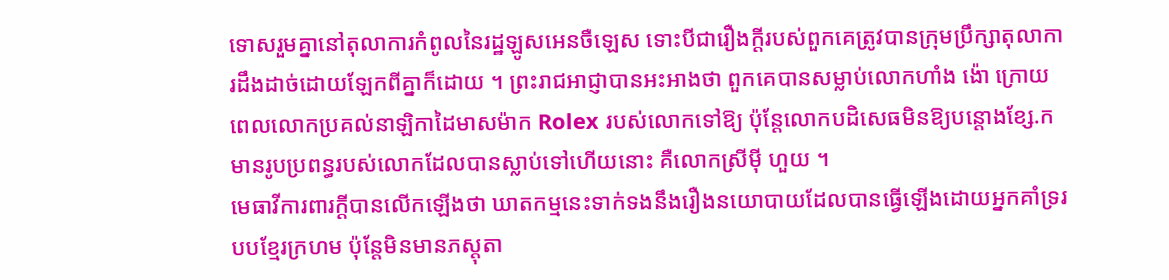ទោសរួមគ្នានៅតុលាការកំពូលនៃរដ្ឋឡូសអេនចឺឡេស ទោះបីជារឿងក្តីរបស់ពួកគេត្រូវបានក្រុមប្រឹក្សាតុលាការដឹងដាច់ដោយឡែកពីគ្នាក៏ដោយ ។ ព្រះរាជអាជ្ញាបានអះអាងថា ពួកគេបានសម្លាប់លោកហាំង ង៉ោ ក្រោយពេលលោកប្រគល់នាឡិកាដៃមាសម៉ាក Rolex របស់លោកទៅឱ្យ ប៉ុន្តែលោកបដិសេធមិនឱ្យបន្តោងខ្សែ.ក មានរូបប្រពន្ធរបស់លោកដែលបានស្លាប់ទៅហើយនោះ គឺលោកស្រីម៉ី ហួយ ។
មេធាវីការពារក្ដីបានលើកឡើងថា ឃាតកម្មនេះទាក់ទងនឹងរឿងនយោបាយដែលបានធ្វើឡើងដោយអ្នកគាំទ្ររបបខ្មែរក្រហម ប៉ុន្តែមិនមានភស្តុតា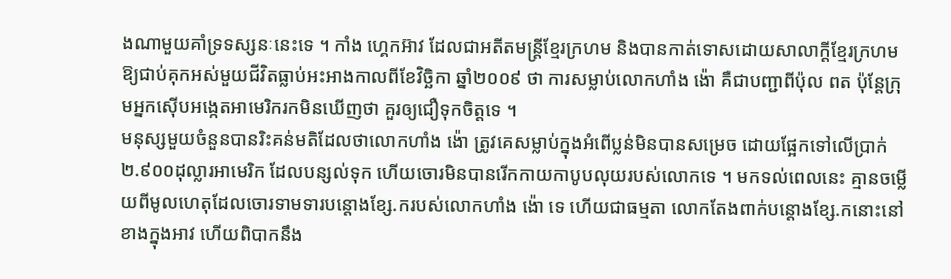ងណាមួយគាំទ្រទស្សនៈនេះទេ ។ កាំង ហ្គេកអ៊ាវ ដែលជាអតីតមន្ត្រីខ្មែរក្រហម និងបានកាត់ទោសដោយសាលាក្តីខ្មែរក្រហមឱ្យជាប់គុកអស់មួយជីវិតធ្លាប់អះអាងកាលពីខែវិច្ឆិកា ឆ្នាំ២០០៩ ថា ការសម្លាប់លោកហាំង ង៉ោ គឺជាបញ្ជាពីប៉ុល ពត ប៉ុន្តែក្រុមអ្នកស៊ើបអង្កេតអាមេរិករកមិនឃើញថា គួរឲ្យជឿទុកចិត្តទេ ។
មនុស្សមួយចំនួនបានរិះគន់មតិដែលថាលោកហាំង ង៉ោ ត្រូវគេសម្លាប់ក្នុងអំពើប្លន់មិនបានសម្រេច ដោយផ្អែកទៅលើប្រាក់ ២.៩០០ដុល្លារអាមេរិក ដែលបន្សល់ទុក ហើយចោរមិនបានរើកកាយកាបូបលុយរបស់លោកទេ ។ មកទល់ពេលនេះ គ្មានចម្លើយពីមូលហេតុដែលចោរទាមទារបន្តោងខ្សែ.ករបស់លោកហាំង ង៉ោ ទេ ហើយជាធម្មតា លោកតែងពាក់បន្តោងខ្សែ.កនោះនៅខាងក្នុងអាវ ហើយពិបាកនឹង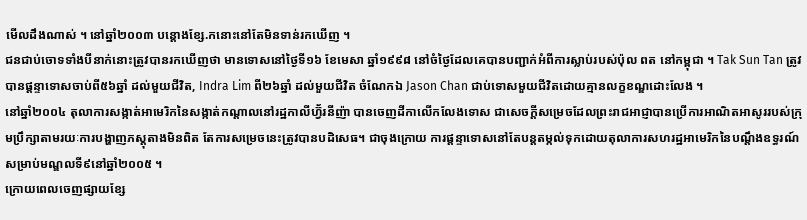មើលដឹងណាស់ ។ នៅឆ្នាំ២០០៣ បន្តោងខ្សែ.កនោះនៅតែមិនទាន់រកឃើញ ។
ជនជាប់ចោទទាំងបីនាក់នោះត្រូវបានរកឃើញថា មានទោសនៅថ្ងៃទី១៦ ខែមេសា ឆ្នាំ១៩៩៨ នៅចំថ្ងៃដែលគេបានបញ្ជាក់អំពីការស្លាប់របស់ប៉ុល ពត នៅកម្ពុជា ។ Tak Sun Tan ត្រូវបានផ្ដន្ទាទោសចាប់ពី៥៦ឆ្នាំ ដល់មួយជីវិត, Indra Lim ពី២៦ឆ្នាំ ដល់មួយជីវិត ចំណែកឯ Jason Chan ជាប់ទោសមួយជីវិតដោយគ្មានលក្ខខណ្ឌដោះលែង ។
នៅឆ្នាំ២០០៤ តុលាការសង្កាត់អាមេរិកនៃសង្កាត់កណ្ដាលនៅរដ្ឋកាលីហ្វ៊័រនីញ៉ា បានចេញដីកាលើកលែងទោស ជាសេចក្ដីសម្រេចដែលព្រះរាជអាជ្ញាបានប្រើការអាណិតអាសូររបស់ក្រុមប្រឹក្សាតាមរយៈការបង្ហាញភស្តុតាងមិនពិត តែការសម្រេចនេះត្រូវបានបដិសេធ។ ជាចុងក្រោយ ការផ្ដន្ទាទោសនៅតែបន្តតម្កល់ទុកដោយតុលាការសហរដ្ឋអាមេរិកនៃបណ្ដឹងឧទ្ធរណ៍សម្រាប់មណ្ឌលទី៩នៅឆ្នាំ២០០៥ ។
ក្រោយពេលចេញផ្សាយខ្សែ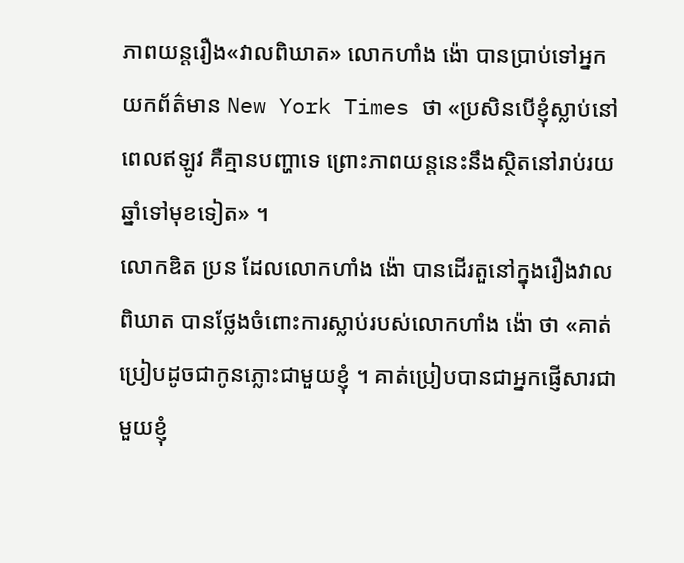ភាពយន្តរឿង«វាលពិឃាត» លោកហាំង ង៉ោ បានប្រាប់ទៅអ្នកយកព័ត៌មាន New York Times ថា «ប្រសិនបើខ្ញុំស្លាប់នៅពេលឥឡូវ គឺគ្មានបញ្ហាទេ ព្រោះភាពយន្តនេះនឹងស្ថិតនៅរាប់រយឆ្នាំទៅមុខទៀត» ។
លោកឌិត ប្រន ដែលលោកហាំង ង៉ោ បានដើរតួនៅក្នុងរឿងវាលពិឃាត បានថ្លែងចំពោះការស្លាប់របស់លោកហាំង ង៉ោ ថា «គាត់ប្រៀបដូចជាកូនភ្លោះជាមួយខ្ញុំ ។ គាត់ប្រៀបបានជាអ្នកផ្ញើសារជាមួយខ្ញុំ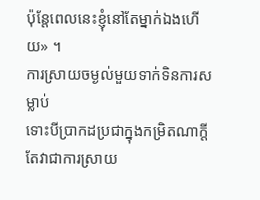ប៉ុន្តែពេលនេះខ្ញុំនៅតែម្នាក់ឯងហើយ» ។
ការស្រាយចម្ងល់មួយទាក់ទិនការសម្លាប់
ទោះបីប្រាកដប្រជាក្នុងកម្រិតណាក្តី តែវាជាការស្រាយ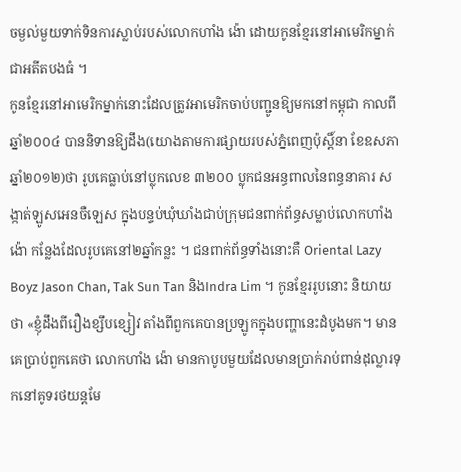ចម្ងល់មួយទាក់ទិនការស្លាប់របស់លោកហាំង ង៉ោ ដោយកូនខ្មែរនៅអាមេរិកម្នាក់ជាអតីតបងធំ ។
កូនខ្មែរនៅអាមេរិកម្នាក់នោះដែលត្រូវអាមេរិកចាប់បញ្ជូនឱ្យមកនៅកម្ពុជា កាលពីឆ្នាំ២០០៤ បាននិទានឱ្យដឹង(យោងតាមការផ្សាយរបស់ភ្នំពេញប៉ុស្តិ៍នា ខែឧសភា ឆ្នាំ២០១២)ថា រូបគេធ្លាប់នៅប្លុកលេខ ៣២០០ ប្លុកជនអន្ធពាលនៃពន្ធនាគារ សង្កាត់ឡូសអេនចឺឡេស ក្នុងបន្ទប់ឃុំឃាំងជាប់ក្រុមជនពាក់ព័ន្ធសម្លាប់លោកហាំង ង៉ោ កន្លែងដែលរូបគេនៅ២ឆ្នាំកន្លះ ។ ជនពាក់ព័ន្ធទាំងនោះគឺ Oriental Lazy Boyz Jason Chan, Tak Sun Tan និងIndra Lim ។ កូនខ្មែររូបនោះ និយាយថា «ខ្ញុំដឹងពីរឿងខ្សឹបខ្សៀវ តាំងពីពួកគេបានប្រឡូកក្នុងបញ្ហានេះដំបូងមក។ មានគេប្រាប់ពួកគេថា លោកហាំង ង៉ោ មានកាបូបមួយដែលមានប្រាក់រាប់ពាន់ដុល្លារទុកនៅគូទរថយន្តមែ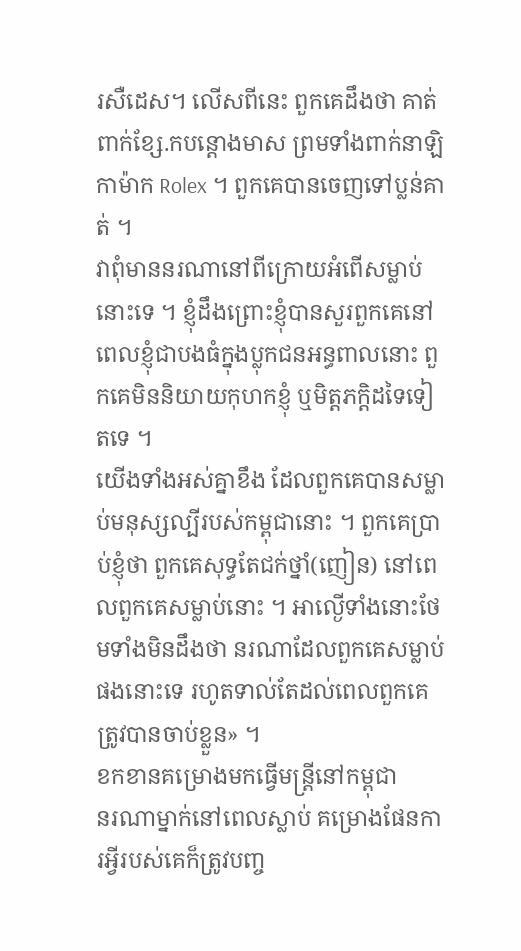រសឺដេស។ លើសពីនេះ ពួកគេដឹងថា គាត់ពាក់ខ្សែ.កបន្តោងមាស ព្រមទាំងពាក់នាឡិកាម៉ាក Rolex ។ ពួកគេបានចេញទៅប្លន់គាត់ ។
វាពុំមាននរណានៅពីក្រោយអំពើសម្លាប់នោះទេ ។ ខ្ញុំដឹងព្រោះខ្ញុំបានសួរពួកគេនៅពេលខ្ញុំជាបងធំក្នុងប្លុកជនអន្ធពាលនោះ ពួកគេមិននិយាយកុហកខ្ញុំ ឬមិត្តភក្តិដទៃទៀតទេ ។
យើងទាំងអស់គ្នាខឹង ដែលពួកគេបានសម្លាប់មនុស្សល្បីរបស់កម្ពុជានោះ ។ ពួកគេប្រាប់ខ្ញុំថា ពួកគេសុទ្ធតែជក់ថ្នាំ(ញៀន) នៅពេលពួកគេសម្លាប់នោះ ។ អាល្ងើទាំងនោះថែមទាំងមិនដឹងថា នរណាដែលពួកគេសម្លាប់ផងនោះទេ រហូតទាល់តែដល់ពេលពួកគេត្រូវបានចាប់ខ្លួន» ។
ខកខានគម្រោងមកធ្វើមន្ត្រីនៅកម្ពុជា
នរណាម្នាក់នៅពេលស្លាប់ គម្រោងផែនការអ្វីរបស់គេក៏ត្រូវបញ្ច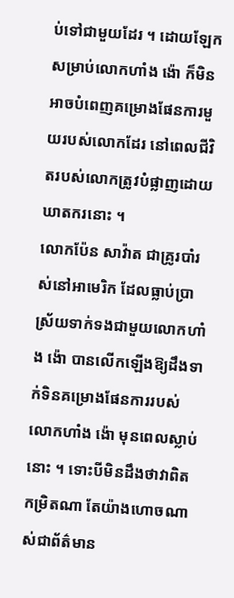ប់ទៅជាមួយដែរ ។ ដោយឡែកសម្រាប់លោកហាំង ង៉ោ ក៏មិនអាចបំពេញគម្រោងផែនការមួយរបស់លោកដែរ នៅពេលជីវិតរបស់លោកត្រូវបំផ្លាញដោយឃាតករនោះ ។
លោកប៉ែន សាវ៉ាត ជាគ្រូរបាំរស់នៅអាមេរិក ដែលធ្លាប់ប្រាស្រ័យទាក់ទងជាមួយលោកហាំង ង៉ោ បានលើកឡើងឱ្យដឹងទាក់ទិនគម្រោងផែនការរបស់លោកហាំង ង៉ោ មុនពេលស្លាប់នោះ ។ ទោះបីមិនដឹងថាវាពិតកម្រិតណា តែយ៉ាងហោចណាស់ជាព័ត៌មាន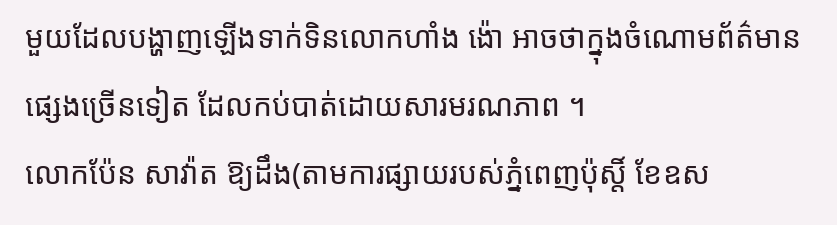មួយដែលបង្ហាញឡើងទាក់ទិនលោកហាំង ង៉ោ អាចថាក្នុងចំណោមព័ត៌មានផ្សេងច្រើនទៀត ដែលកប់បាត់ដោយសារមរណភាព ។
លោកប៉ែន សាវ៉ាត ឱ្យដឹង(តាមការផ្សាយរបស់ភ្នំពេញប៉ុស្តិ៍ ខែឧស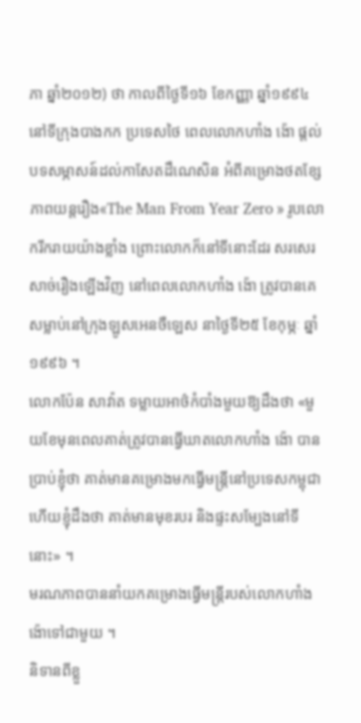ភា ឆ្នាំ២០១២) ថា កាលពីថ្ងៃទី១៦ ខែកញ្ញា ឆ្នាំ១៩៩៤ នៅទីក្រុងបាងកក ប្រទេសថៃ ពេលលោកហាំង ង៉ោ ផ្តល់បទសម្ភាសន៍ដល់កាសែតដឹណេសិន អំពីគម្រោងថតខ្សែភាពយន្តរឿង«The Man From Year Zero » រូបលោករីករាយយ៉ាងខ្លាំង ព្រោះលោកក៏នៅទីនោះដែរ សរសេរសាច់រឿងឡើងវិញ នៅពេលលោកហាំង ង៉ោ ត្រូវបានគេសម្លាប់នៅក្រុងឡូសអេនចឺឡេស នាថ្ងៃទី២៥ ខែកុម្ភៈ ឆ្នាំ១៩៩៦ ។
លោកប៉ែន សាវ៉ាត ទម្លាយអាថ៌កំបាំងមួយឱ្យដឹងថា «មួយខែមុនពេលគាត់ត្រូវបានធ្វើឃាតលោកហាំង ង៉ោ បានប្រាប់ខ្ញុំថា គាត់មានគម្រោងមកធ្វើមន្ត្រីនៅប្រទេសកម្ពុជា ហើយខ្ញុំដឹងថា គាត់មានមុខរបរ និងផ្ទះសម្បែងនៅទីនោះ» ។
មរណភាពបាននាំយកគម្រោងធ្វើមន្ត្រីរបស់លោកហាំង ង៉ោទៅជាមួយ ។
និទានពីខ្លួ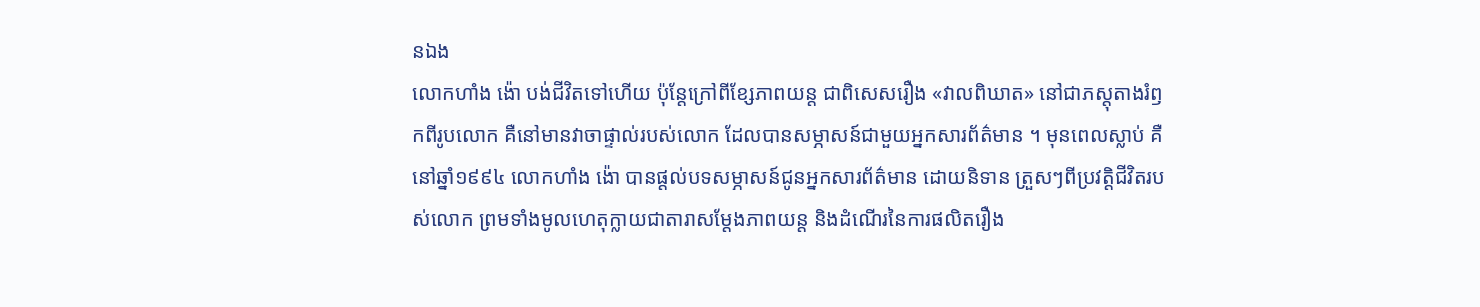នឯង
លោកហាំង ង៉ោ បង់ជីវិតទៅហើយ ប៉ុន្តែក្រៅពីខ្សែភាពយន្ត ជាពិសេសរឿង «វាលពិឃាត» នៅជាភស្តុតាងរំឭកពីរូបលោក គឺនៅមានវាចាផ្ទាល់របស់លោក ដែលបានសម្ភាសន៍ជាមួយអ្នកសារព័ត៌មាន ។ មុនពេលស្លាប់ គឺនៅឆ្នាំ១៩៩៤ លោកហាំង ង៉ោ បានផ្តល់បទសម្ភាសន៍ជូនអ្នកសារព័ត៌មាន ដោយនិទាន ត្រួសៗពីប្រវត្តិជីវិតរបស់លោក ព្រមទាំងមូលហេតុក្លាយជាតារាសម្តែងភាពយន្ត និងដំណើរនៃការផលិតរឿង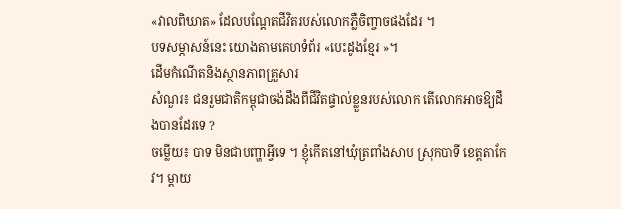«វាលពិឃាត» ដែលបណ្តែតជីវិតរបស់លោកភ្លឺចិញ្ចាចផងដែរ ។
បទសម្ភាសន៍នេះ យោងតាមគេហទំព័រ «បេះដូងខ្មែរ »។
ដើមកំណើតនិងស្ថានភាពគ្រួសារ
សំណួរ៖ ជនរួមជាតិកម្ពុជាចង់ដឹងពីជីវិតផ្ទាល់ខ្លួនរបស់លោក តើលោកអាចឱ្យដឹងបានដែរទេ ?
ចម្លើយ៖ បាទ មិនជាបញ្ហាអ្វីទេ ។ ខ្ញុំកើតនៅឃុំត្រពាំងសាប ស្រុកបាទី ខេត្តតាកែវ។ ម្តាយ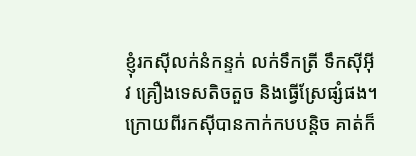ខ្ញុំរកស៊ីលក់នំកន្ទក់ លក់ទឹកត្រី ទឹកស៊ីអុីវ គ្រឿងទេសតិចតួច និងធ្វើស្រែផ្សំផង។ ក្រោយពីរកស៊ីបានកាក់កបបន្តិច គាត់ក៏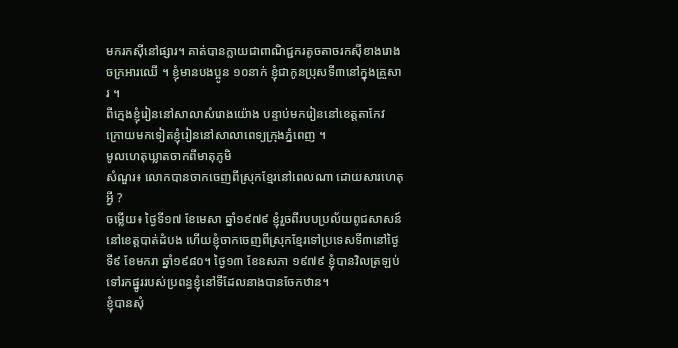មករកស៊ីនៅផ្សារ។ គាត់បានក្លាយជាពាណិជ្ជករតូចតាចរកស៊ីខាងរោងចក្រអារឈើ ។ ខ្ញុំមានបងប្អូន ១០នាក់ ខ្ញុំជាកូនប្រុសទី៣នៅក្នុងគ្រួសារ ។
ពីក្មេងខ្ញុំរៀននៅសាលាសំរោងយ៉ោង បន្ទាប់មករៀននៅខេត្តតាកែវ ក្រោយមកទៀតខ្ញុំរៀននៅសាលាពេទ្យក្រុងភ្នំពេញ ។
មូលហេតុឃ្លាតចាកពីមាតុភូមិ
សំណួរ៖ លោកបានចាកចេញពីស្រុកខ្មែរនៅពេលណា ដោយសារហេតុអ្វី ?
ចម្លើយ៖ ថៃ្ងទី១៧ ខែមេសា ឆ្នាំ១៩៧៩ ខ្ញុំរួចពីរបបប្រល័យពូជសាសន៍នៅខេត្តបាត់ដំបង ហើយខ្ញុំចាកចេញពីស្រុកខ្មែរទៅប្រទេសទី៣នៅថៃ្ងទី៩ ខែមករា ឆ្នាំ១៩៨០។ ថៃ្ង១៣ ខែឧសភា ១៩៧៩ ខ្ញុំបានវិលត្រឡប់ទៅរកផ្នូររបស់ប្រពន្ធខ្ញុំនៅទីដែលនាងបានចែកឋាន។
ខ្ញុំបានសុំ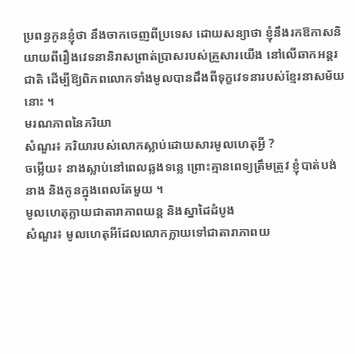ប្រពន្ធកូនខ្ញុំថា នឹងចាកចេញពីប្រទេស ដោយសន្យាថា ខ្ញុំនឹងរកឱកាសនិយាយពីរឿងវេទនានិរាសព្រាត់ប្រាសរបស់គ្រួសារយើង នៅលើឆាកអន្តរជាតិ ដើម្បីឱ្យពិភពលោកទាំងមូលបានដឹងពីទុក្ខវេទនារបស់ខ្មែរនាសម័យនោះ ។
មរណភាពនៃភរិយា
សំណួរ៖ ភរិយារបស់លោកស្លាប់ដោយសារមូលហេតុអ្វី ?
ចម្លើយ៖ នាងស្លាប់នៅពេលឆ្លងទន្លេ ព្រោះគ្មានពេទ្យត្រឹមត្រូវ ខ្ញុំបាត់បង់នាង និងកូនក្នុងពេលតែមួយ ។
មូលហេតុក្លាយជាតារាភាពយន្ត និងស្នាដៃដំបូង
សំណួរ៖ មូលហេតុអីដែលលោកក្លាយទៅជាតារាភាពយ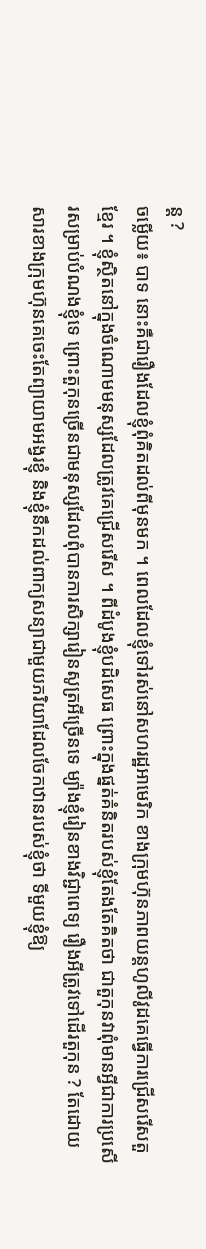ន្ត ?
ចម្លើយ៖ បាទ នោះគឺជារឿងដែលខ្ញុំពុំគិតដល់ពីមុនមក ។ ពេលដែលខ្ញុំទៅរស់នៅសហរដ្ឋអាមេរិក ខាងក្រុមហ៊ុនភាពយន្តហូលីវូដគេធ្វើការជ្រើសរើសតួខ្មែរ ។ ខ្ញុំស្ថិតនៅក្នុងចំណោមមនុស្សដែលត្រូវគេជ្រើសរើស ។ ពីដំបូងខ្ញុំបដិសេធ ព្រោះក្នុងផ្នត់គំនិតរបស់ខ្ញុំតែងតែគិតថា ជាតួកុនវាពុំមានអ្វីជាការប្រសើរសម្រាប់បំណងខ្ញុំទេ ព្រោះតួកុនច្រើនជាមនុស្សដែលពុំបានការសិក្សារៀនសូត្រអីច្រើនទេ ម្យ៉ាងខ្ញុំរៀនខាងវិជ្ជាពេទ្យ រឿងអីត្រូវទៅដើរតួកុន ? តែដោយសារខាងក្រុមហ៊ុនគេចេះតែព្យាយាមអង្វរខ្ញុំ និងខ្ញុំនឹកដល់ពាក្យសន្យាជាមួយភរិយាដែលចែកឋានរបស់ខ្ញុំថា ទីមួយខ្ញុំឱ្យ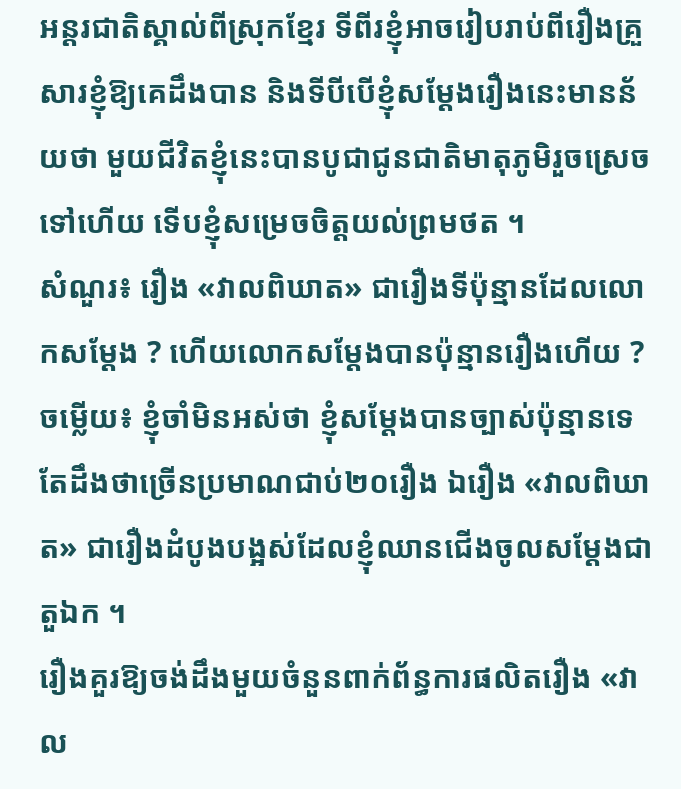អន្តរជាតិស្គាល់ពីស្រុកខ្មែរ ទីពីរខ្ញុំអាចរៀបរាប់ពីរឿងគ្រួសារខ្ញុំឱ្យគេដឹងបាន និងទីបីបើខ្ញុំសម្តែងរឿងនេះមានន័យថា មួយជីវិតខ្ញុំនេះបានបូជាជូនជាតិមាតុភូមិរួចស្រេចទៅហើយ ទើបខ្ញុំសម្រេចចិត្តយល់ព្រមថត ។
សំណួរ៖ រឿង «វាលពិឃាត» ជារឿងទីប៉ុន្មានដែលលោកសម្តែង ? ហើយលោកសម្តែងបានប៉ុន្មានរឿងហើយ ?
ចម្លើយ៖ ខ្ញុំចាំមិនអស់ថា ខ្ញុំសម្តែងបានច្បាស់ប៉ុន្មានទេ តែដឹងថាច្រើនប្រមាណជាប់២០រឿង ឯរឿង «វាលពិឃាត» ជារឿងដំបូងបង្អស់ដែលខ្ញុំឈានជើងចូលសម្តែងជាតួឯក ។
រឿងគួរឱ្យចង់ដឹងមួយចំនួនពាក់ព័ន្ធការផលិតរឿង «វាល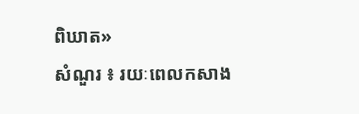ពិឃាត»
សំណួរ ៖ រយៈពេលកសាង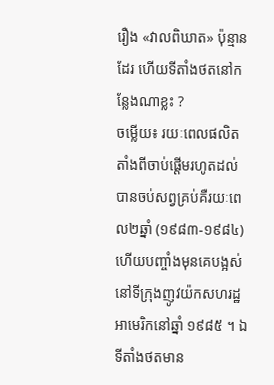រឿង «វាលពិឃាត» ប៉ុន្មានដែរ ហើយទីតាំងថតនៅកន្លែងណាខ្លះ ?
ចម្លើយ៖ រយៈពេលផលិតតាំងពីចាប់ផ្តើមរហូតដល់បានចប់សព្វគ្រប់គឺរយៈពេល២ឆ្នាំ (១៩៨៣-១៩៨៤) ហើយបញ្ចាំងមុនគេបង្អស់នៅទីក្រុងញូវយ៉កសហរដ្ឋអាមេរិកនៅឆ្នាំ ១៩៨៥ ។ ឯទីតាំងថតមាន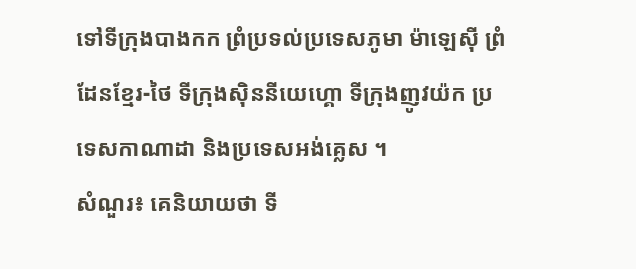ទៅទីក្រុងបាងកក ព្រំប្រទល់ប្រទេសភូមា ម៉ាឡេស៊ី ព្រំដែនខ្មែរ-ថៃ ទីក្រុងស៊ិននីយេហ្គោ ទីក្រុងញូវយ៉ក ប្រទេសកាណាដា និងប្រទេសអង់គ្លេស ។
សំណួរ៖ គេនិយាយថា ទី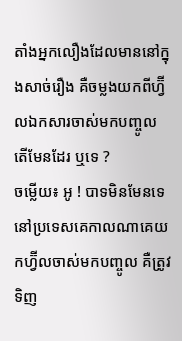តាំងអ្នកលឿងដែលមាននៅក្នុងសាច់រឿង គឺចម្លងយកពីហ្វ៊ីលឯកសារចាស់មកបញ្ចូល តើមែនដែរ ឬទេ ?
ចម្លើយ៖ អូ ! បាទមិនមែនទេ នៅប្រទេសគេកាលណាគេយកហ្វ៊ីលចាស់មកបញ្ចូល គឺត្រូវទិញ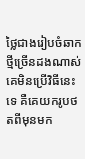ថ្លៃជាងរៀបចំឆាកថ្មីច្រើនដងណាស់ គេមិនប្រើវិធីនេះទេ គឺគេយករូបថតពីមុនមក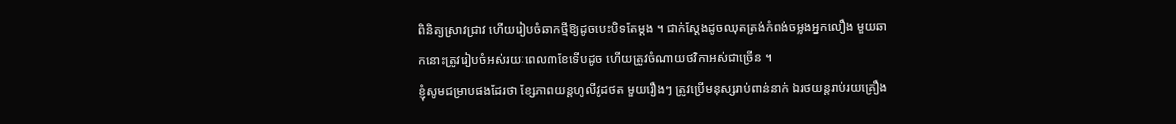ពិនិត្យស្រាវជ្រាវ ហើយរៀបចំឆាកថ្មីឱ្យដូចបេះបិទតែម្តង ។ ជាក់ស្តែងដូចឈុតត្រង់កំពង់ចម្លងអ្នកលឿង មួយឆាកនោះត្រូវរៀបចំអស់រយៈពេល៣ខែទើបដូច ហើយត្រូវចំណាយថវិកាអស់ជាច្រើន ។
ខ្ញុំសូមជម្រាបផងដែរថា ខ្សែភាពយន្តហូលីវូដថត មួយរឿងៗ ត្រូវប្រើមនុស្សរាប់ពាន់នាក់ ឯរថយន្តរាប់រយគ្រឿង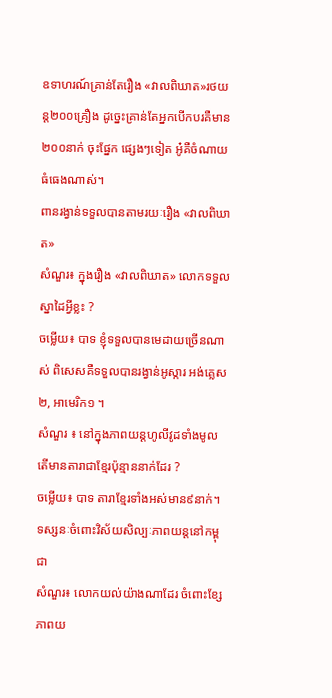ឧទាហរណ៍គ្រាន់តែរឿង «វាលពិឃាត»រថយន្ត២០០គ្រឿង ដូច្នេះគ្រាន់តែអ្នកបើកបរគឺមាន២០០នាក់ ចុះផ្នែក ផ្សេងៗទៀត អូ៎គឺចំណាយធំធេងណាស់។
ពានរង្វាន់ទទួលបានតាមរយៈរឿង «វាលពិឃាត»
សំណួរ៖ ក្នុងរឿង «វាលពិឃាត» លោកទទួលស្នាដៃអ្វីខ្លះ ?
ចម្លើយ៖ បាទ ខ្ញុំទទួលបានមេដាយច្រើនណាស់ ពិសេសគឺទទួលបានរង្វាន់អូស្ការ អង់គ្លេស២, អាមេរិក១ ។
សំណួរ ៖ នៅក្នុងភាពយន្តហូលីវូដទាំងមូល តើមានតារាជាខ្មែរប៉ុន្មាននាក់ដែរ ?
ចម្លើយ៖ បាទ តារាខ្មែរទាំងអស់មាន៩នាក់។
ទស្សនៈចំពោះវិស័យសិល្បៈភាពយន្តនៅកម្ពុជា
សំណួរ៖ លោកយល់យ៉ាងណាដែរ ចំពោះខ្សែភាពយ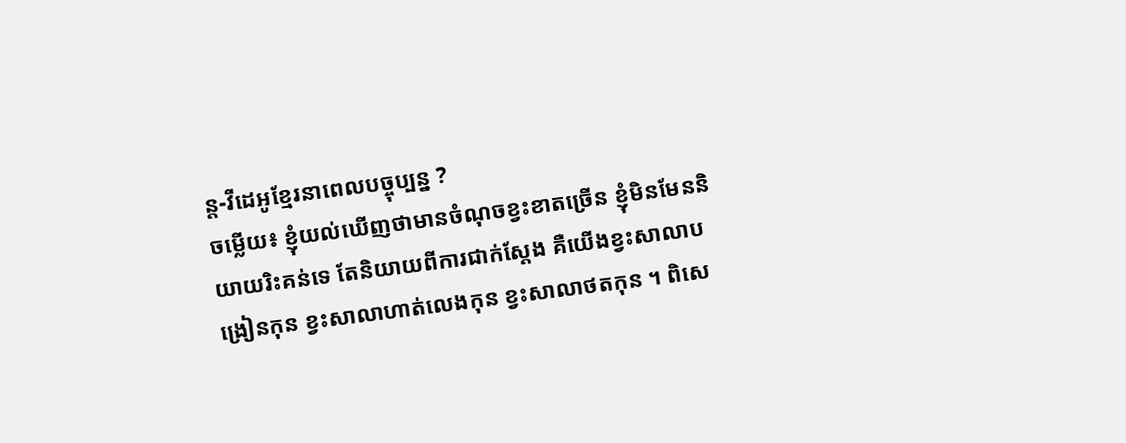ន្ត-វីដេអូខ្មែរនាពេលបច្ចុប្បន្ន ?
ចម្លើយ៖ ខ្ញុំយល់ឃើញថាមានចំណុចខ្វះខាតច្រើន ខ្ញុំមិនមែននិយាយរិះគន់ទេ តែនិយាយពីការជាក់ស្តែង គឺយើងខ្វះសាលាបង្រៀនកុន ខ្វះសាលាហាត់លេងកុន ខ្វះសាលាថតកុន ។ ពិសេ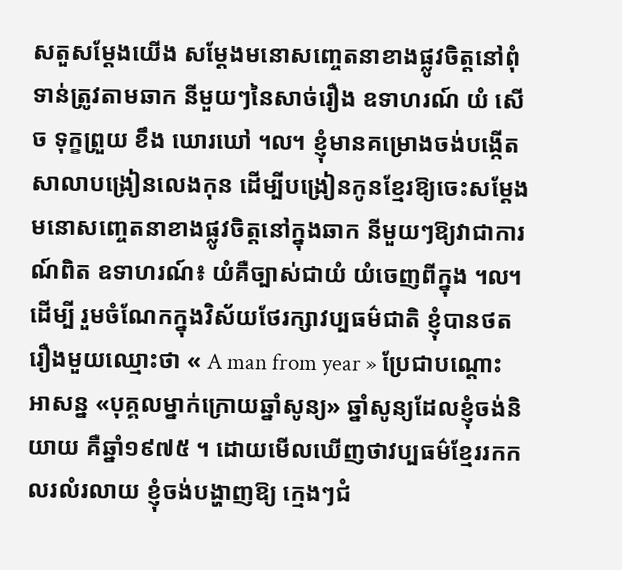សតួសម្តែងយើង សម្តែងមនោសញ្ចេតនាខាងផ្លូវចិត្តនៅពុំទាន់ត្រូវតាមឆាក នីមួយៗនៃសាច់រឿង ឧទាហរណ៍ យំ សើច ទុក្ខព្រួយ ខឹង ឃោរឃៅ ៘ ខ្ញុំមានគម្រោងចង់បង្កើតសាលាបង្រៀនលេងកុន ដើម្បីបង្រៀនកូនខ្មែរឱ្យចេះសម្តែងមនោសញ្ចេតនាខាងផ្លូវចិត្តនៅក្នុងឆាក នីមួយៗឱ្យវាជាការណ៍ពិត ឧទាហរណ៍៖ យំគឺច្បាស់ជាយំ យំចេញពីក្នុង ៘
ដើម្បី រួមចំណែកក្នុងវិស័យថែរក្សាវប្បធម៌ជាតិ ខ្ញុំបានថតរឿងមួយឈ្មោះថា « A man from year » ប្រែជាបណ្តោះអាសន្ន «បុគ្គលម្នាក់ក្រោយឆ្នាំសូន្យ» ឆ្នាំសូន្យដែលខ្ញុំចង់និយាយ គឺឆ្នាំ១៩៧៥ ។ ដោយមើលឃើញថាវប្បធម៌ខ្មែររកកលរលំរលាយ ខ្ញុំចង់បង្ហាញឱ្យ ក្មេងៗជំ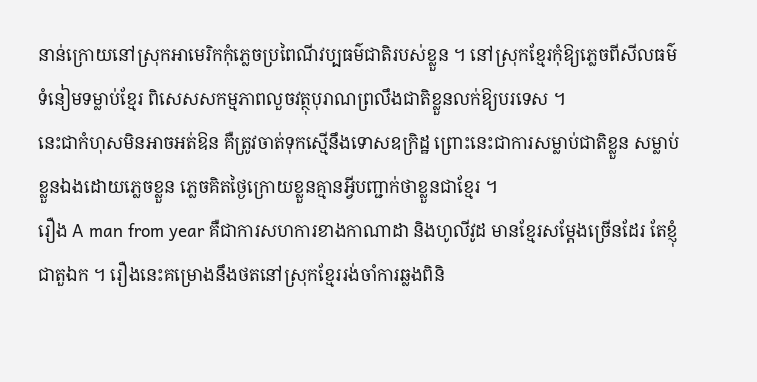នាន់ក្រោយនៅស្រុកអាមេរិកកុំភ្លេចប្រពៃណីវប្បធម៌ជាតិរបស់ខ្លួន ។ នៅស្រុកខ្មែរកុំឱ្យភ្លេចពីសីលធម៌ ទំនៀមទម្លាប់ខ្មែរ ពិសេសសកម្មភាពលួចវត្ថុបុរាណព្រលឹងជាតិខ្លួនលក់ឱ្យបរទេស ។
នេះជាកំហុសមិនអាចអត់ឱន គឺត្រូវចាត់ទុកស្មើនឹងទោសឧក្រិដ្ឋ ព្រោះនេះជាការសម្លាប់ជាតិខ្លួន សម្លាប់ខ្លួនឯងដោយភ្លេចខ្លួន ភ្លេចគិតថៃ្ងក្រោយខ្លួនគ្មានអ្វីបញ្ជាក់ថាខ្លួនជាខ្មែរ ។
រឿង A man from year គឺជាការសហការខាងកាណាដា និងហូលីវូដ មានខ្មែរសម្តែងច្រើនដែរ តែខ្ញុំជាតួឯក ។ រឿងនេះគម្រោងនឹងថតនៅស្រុកខ្មែររង់ចាំការឆ្លងពិនិ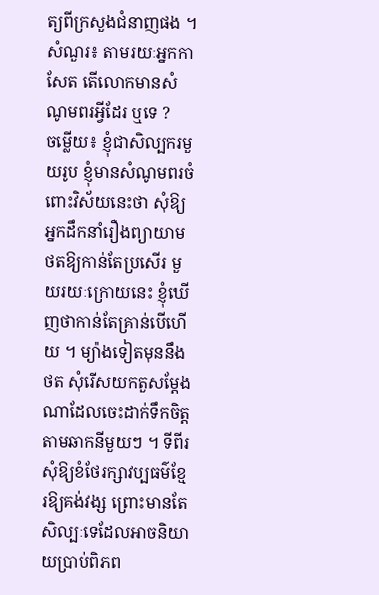ត្យពីក្រសួងជំនាញផង ។
សំណួរ៖ តាមរយៈអ្នកកាសែត តើលោកមានសំណូមពរអ្វីដែរ ឬទេ ?
ចម្លើយ៖ ខ្ញុំជាសិល្បករមួយរូប ខ្ញុំមានសំណូមពរចំពោះវិស័យនេះថា សុំឱ្យអ្នកដឹកនាំរឿងព្យាយាមថតឱ្យកាន់តែប្រសើរ មួយរយៈក្រោយនេះ ខ្ញុំឃើញថាកាន់តែគ្រាន់បើហើយ ។ ម្យ៉ាងទៀតមុននឹងថត សុំរើសយកតួសម្តែងណាដែលចេះដាក់ទឹកចិត្តតាមឆាកនីមួយៗ ។ ទីពីរ សុំឱ្យខំថែរក្សាវប្បធម៌ខ្មែរឱ្យគង់វង្ស ព្រោះមានតែសិល្បៈទេដែលអាចនិយាយប្រាប់ពិភព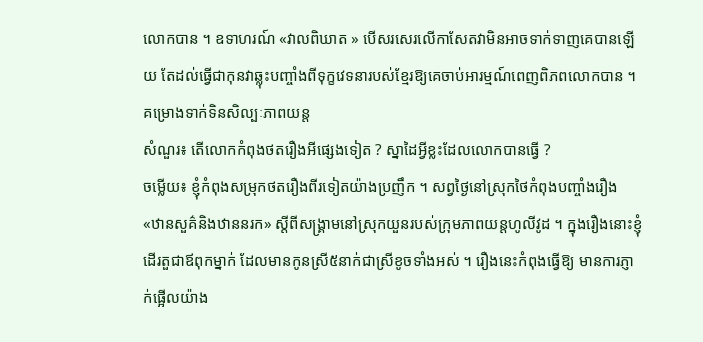លោកបាន ។ ឧទាហរណ៍ «វាលពិឃាត » បើសរសេរលើកាសែតវាមិនអាចទាក់ទាញគេបានឡើយ តែដល់ធ្វើជាកុនវាឆ្លុះបញ្ចាំងពីទុក្ខវេទនារបស់ខ្មែរឱ្យគេចាប់អារម្មណ៍ពេញពិភពលោកបាន ។
គម្រោងទាក់ទិនសិល្បៈភាពយន្ត
សំណួរ៖ តើលោកកំពុងថតរឿងអីផ្សេងទៀត ? ស្នាដៃអ្វីខ្លះដែលលោកបានធ្វើ ?
ចម្លើយ៖ ខ្ញុំកំពុងសម្រុកថតរឿងពីរទៀតយ៉ាងប្រញឹក ។ សព្វថៃ្ងនៅស្រុកថៃកំពុងបញ្ចាំងរឿង «ឋានសួគ៌និងឋាននរក» ស្តីពីសង្គ្រាមនៅស្រុកយួនរបស់ក្រុមភាពយន្តហូលីវូដ ។ ក្នុងរឿងនោះខ្ញុំដើរតួជាឪពុកម្នាក់ ដែលមានកូនស្រី៥នាក់ជាស្រីខូចទាំងអស់ ។ រឿងនេះកំពុងធ្វើឱ្យ មានការភ្ញាក់ផ្អើលយ៉ាង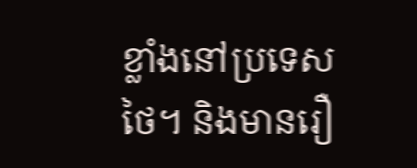ខ្លាំងនៅប្រទេសថៃ។ និងមានរឿ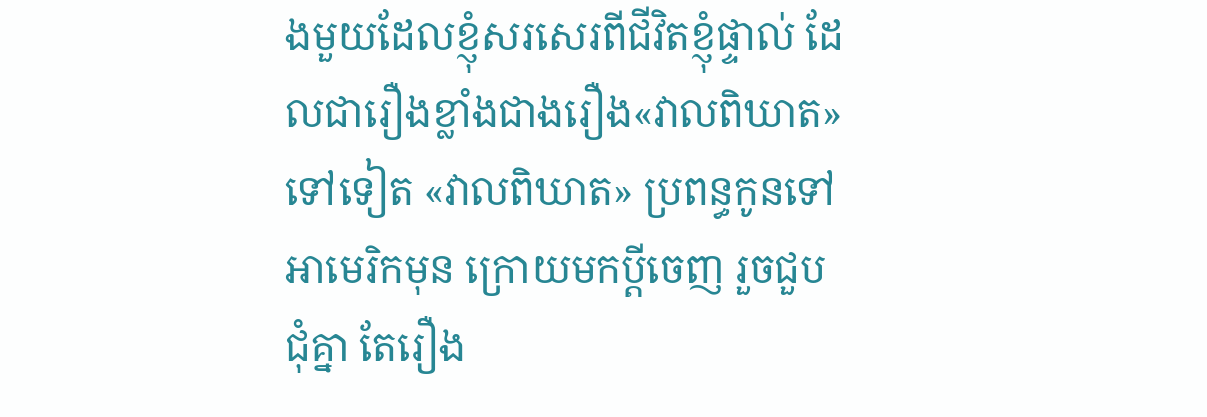ងមួយដែលខ្ញុំសរសេរពីជីវិតខ្ញុំផ្ទាល់ ដែលជារឿងខ្លាំងជាងរឿង«វាលពិឃាត»ទៅទៀត «វាលពិឃាត» ប្រពន្ធកូនទៅអាមេរិកមុន ក្រោយមកប្តីចេញ រួចជួបជុំគ្នា តែរឿង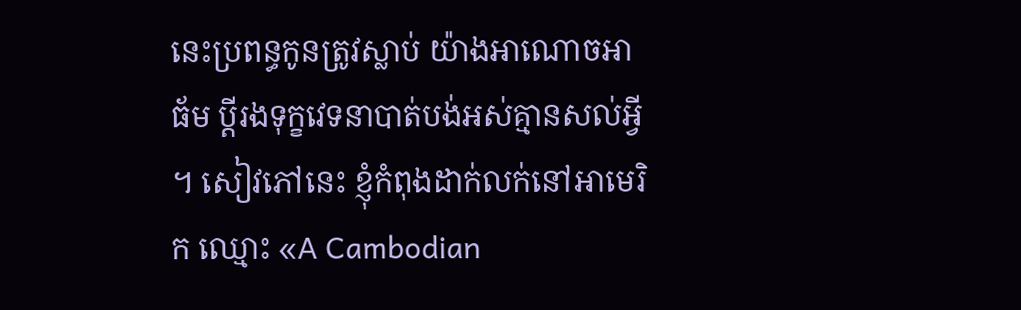នេះប្រពន្ធកូនត្រូវស្លាប់ យ៉ាងអាណោចអាធ័ម ប្តីរងទុក្ខវេទនាបាត់បង់អស់គ្មានសល់អ្វី ។ សៀវភៅនេះ ខ្ញុំកំពុងដាក់លក់នៅអាមេរិក ឈ្មោះ «A Cambodian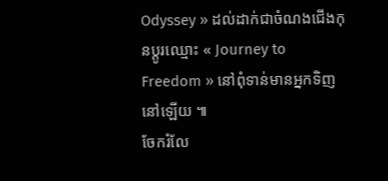Odyssey » ដល់ដាក់ជាចំណងជើងកុនប្តូរឈ្មោះ « Journey to Freedom » នៅពុំទាន់មានអ្នកទិញនៅឡើយ ៕
ចែករំលែ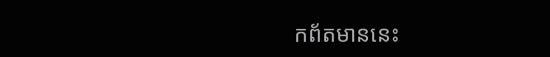កព័តមាននេះ